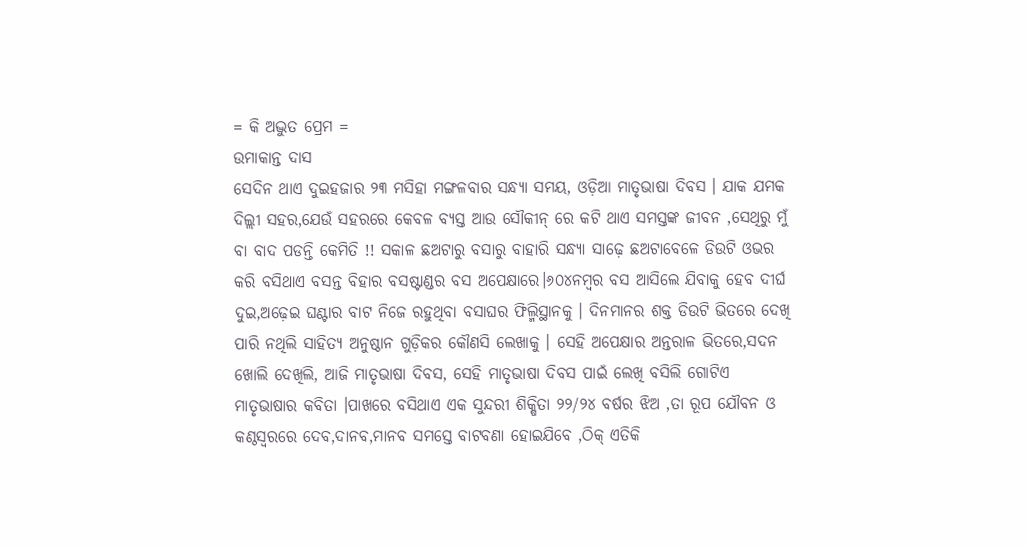= କି ଅଦ୍ଭୁତ ପ୍ରେମ =
ଉମାକାନ୍ତ ଦାସ
ସେଦିନ ଥାଏ ଦୁଇହଜାର ୨୩ ମସିହା ମଙ୍ଗଳବାର ସନ୍ଧ୍ୟା ସମୟ, ଓଡ଼ିଆ ମାତୃଭାଷା ଦିବସ । ଯାକ ଯମକ ଦିଲ୍ଲୀ ସହର,ଯେଉଁ ସହରରେ କେବଳ ବ୍ଯସ୍ତ ଆଉ ସୌକୀନ୍ ରେ କଟି ଥାଏ ସମସ୍ତଙ୍କ ଜୀବନ ,ସେଥିରୁ ମୁଁ ବା ବାଦ ପଡନ୍ତି କେମିତି !! ସକାଳ ଛଅଟାରୁ ବସାରୁ ବାହାରି ସନ୍ଧ୍ୟା ସାଢ଼େ ଛଅଟାବେଳେ ଡିଉଟି ଓଭର କରି ବସିଥାଏ ବସନ୍ତ ବିହାର ବସଷ୍ଟାଣ୍ଡର ବସ ଅପେକ୍ଷାରେ।୬୦୪ନମ୍ବର ବସ ଆସିଲେ ଯିବାକୁ ହେବ ଦୀର୍ଘ ଦୁଇ,ଅଢ଼େଇ ଘଣ୍ଟାର ବାଟ ନିଜେ ରହୁଥିବା ବସାଘର ଫିଲ୍ମିସ୍ଥାନକୁ । ଦିନମାନର ଶକ୍ତ ଡିଉଟି ଭିତରେ ଦେଖି ପାରି ନଥିଲି ସାହିତ୍ୟ ଅନୁଷ୍ଠାନ ଗୁଡ଼ିକର କୌଣସି ଲେଖାକୁ । ସେହି ଅପେକ୍ଷାର ଅନ୍ତରାଳ ଭିତରେ,ସଦନ ଖୋଲି ଦେଖିଲି, ଆଜି ମାତୃଭାଷା ଦିବସ, ସେହି ମାତୃଭାଷା ଦିବସ ପାଇଁ ଲେଖି ବସିଲି ଗୋଟିଏ ମାତୃଭାଷାର କବିତା ।ପାଖରେ ବସିଥାଏ ଏକ ସୁନ୍ଦରୀ ଶିକ୍ଷିତା ୨୨/୨୪ ବର୍ଷର ଝିଅ ,ତା ରୂପ ଯୌବନ ଓ କଣ୍ଠସ୍ବରରେ ଦେବ,ଦାନବ,ମାନବ ସମସ୍ତେ ବାଟବଣା ହୋଇଯିବେ ,ଠିକ୍ ଏତିକି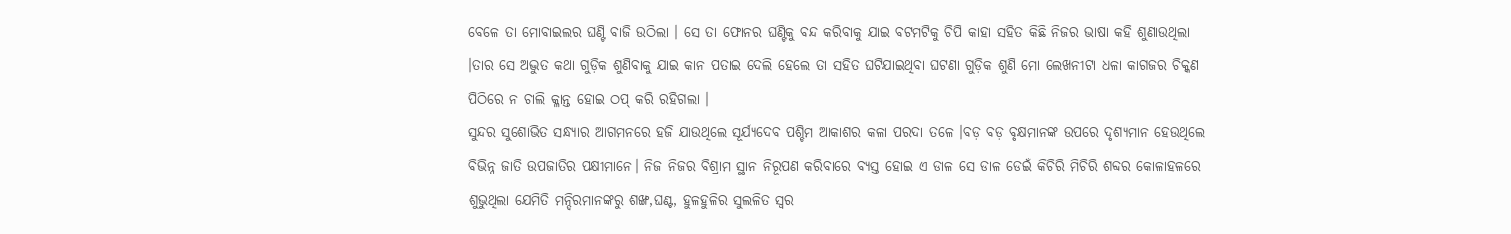ବେଳେ ତା ମୋବାଇଲର ଘଣ୍ଟି ବାଜି ଉଠିଲା । ସେ ତା ଫୋନର ଘଣ୍ଟିକୁ ବନ୍ଦ କରିବାକୁ ଯାଇ ବଟମଟିକୁ ଚିପି କାହା ସହିତ କିଛି ନିଜର ଭାଷା କହି ଶୁଣାଉଥିଲା ।ତାର ସେ ଅଦ୍ଭୁତ କଥା ଗୁଡ଼ିକ ଶୁଣିବାକୁ ଯାଇ କାନ ପତାଇ ଦେଲି ହେଲେ ତା ସହିତ ଘଟିଯାଇଥିବା ଘଟଣା ଗୁଡ଼ିକ ଶୁଣି ମୋ ଲେଖନୀଟା ଧଳା କାଗଜର ଚିକ୍କଣ ପିଠିରେ ନ ଚାଲି କ୍ଳାନ୍ତ ହୋଇ ଠପ୍ କରି ରହିଗଲା ।
ସୁନ୍ଦର ସୁଶୋଭିତ ସନ୍ଧ୍ୟାର ଆଗମନରେ ହଜି ଯାଉଥିଲେ ସୂର୍ଯ୍ୟଦେବ ପଶ୍ଚିମ ଆକାଶର କଳା ପରଦା ତଳେ ।ବଡ଼ ବଡ଼ ବୃକ୍ଷମାନଙ୍କ ଉପରେ ଦୃଶ୍ୟମାନ ହେଉଥିଲେ ବିଭିନ୍ନ ଜାତି ଉପଜାତିର ପକ୍ଷୀମାନେ। ନିଜ ନିଜର ବିଶ୍ରାମ ସ୍ଥାନ ନିରୂପଣ କରିବାରେ ବ୍ଯସ୍ତ ହୋଇ ଏ ଡାଳ ସେ ଡାଳ ଡେଇଁ କିଚିରି ମିଚିରି ଶବ୍ଦର କୋଳାହଳରେ ଶୁଭୁଥିଲା ଯେମିତି ମନ୍ଦିରମାନଙ୍କରୁ ଶଙ୍ଖ,ଘଣ୍ଟ, ହୁଳହୁଳିର ସୁଲଳିତ ସ୍ବର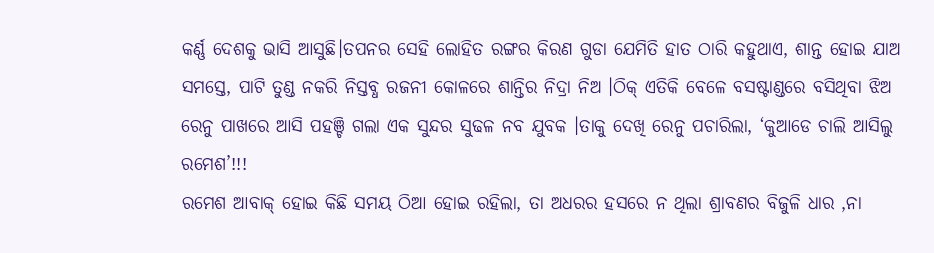କର୍ଣ୍ଣ ଦେଶକୁ ଭାସି ଆସୁଛି।ତପନର ସେହି ଲୋହିତ ରଙ୍ଗର କିରଣ ଗୁଡା ଯେମିତି ହାତ ଠାରି କହୁଥାଏ, ଶାନ୍ତ ହୋଇ ଯାଅ ସମସ୍ତେ, ପାଟି ତୁଣ୍ଡ ନକରି ନିସ୍ତବ୍ଧ ରଜନୀ କୋଳରେ ଶାନ୍ତିର ନିଦ୍ରା ନିଅ ।ଠିକ୍ ଏତିକି ବେଳେ ବସଷ୍ଟାଣ୍ଡରେ ବସିଥିବା ଝିଅ ରେନୁ ପାଖରେ ଆସି ପହଞ୍ଚି ଗଲା ଏକ ସୁନ୍ଦର ସୁଢଳ ନବ ଯୁବକ ।ତାକୁ ଦେଖି ରେନୁ ପଚାରିଲା, ‘କୁଆଡେ ଚାଲି ଆସିଲୁ ରମେଶ’!!!
ରମେଶ ଆବାକ୍ ହୋଇ କିଛି ସମୟ ଠିଆ ହୋଇ ରହିଲା, ତା ଅଧରର ହସରେ ନ ଥିଲା ଶ୍ରାବଣର ବିଜୁଳି ଧାର ,ନା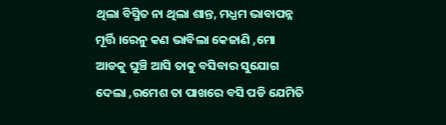ଥିଲା ବିସ୍ମିତ ନା ଥିଲା ଶାନ୍ତ, ମଧ୍ଯମ ଭାବାପନ୍ନ ମୂର୍ତ୍ତି ।ରେନୁ କଣ ଭାବିଲା କେଜାଣି ,ମୋ ଆଡକୁ ଘୁଞ୍ଚି ଆସି ତାକୁ ବସିବାର ସୁଯୋଗ ଦେଲା ,ରମେଶ ତା ପାଖରେ ବସି ପଡି ଯେମିତି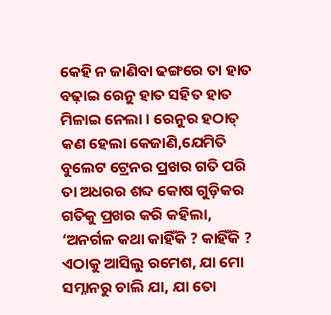କେହି ନ ଜାଣିବା ଢଙ୍ଗରେ ତା ହାତ ବଢ଼ାଇ ରେନୁ ହାତ ସହିତ ହାତ ମିଳାଇ ନେଲା । ରେନୁର ହଠାତ୍ କଣ ହେଲା କେଜାଣି,ଯେମିତି ବୁଲେଟ ଟ୍ରେନର ପ୍ରଖର ଗତି ପରି ତା ଅଧରର ଶବ୍ଦ କୋଷ ଗୁଡ଼ିକର ଗତିକୁ ପ୍ରଖର କରି କହିଲା, ‘ଅନର୍ଗଳ କଥା କାହିଁକି ? କାହିଁକି ? ଏଠାକୁ ଆସିଲୁ ରମେଶ, ଯା ମୋ ସମ୍ନାନରୁ ଚାଲି ଯା, ଯା ତୋ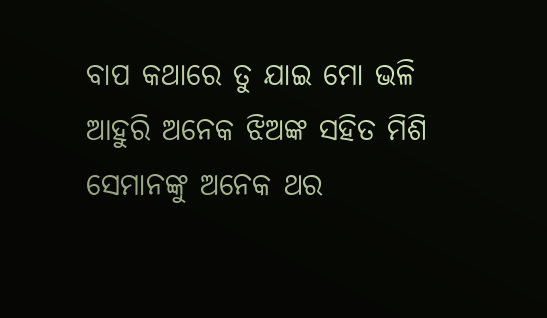ବାପ କଥାରେ ତୁ ଯାଇ ମୋ ଭଳି ଆହୁରି ଅନେକ ଝିଅଙ୍କ ସହିତ ମିଶି ସେମାନଙ୍କୁ ଅନେକ ଥର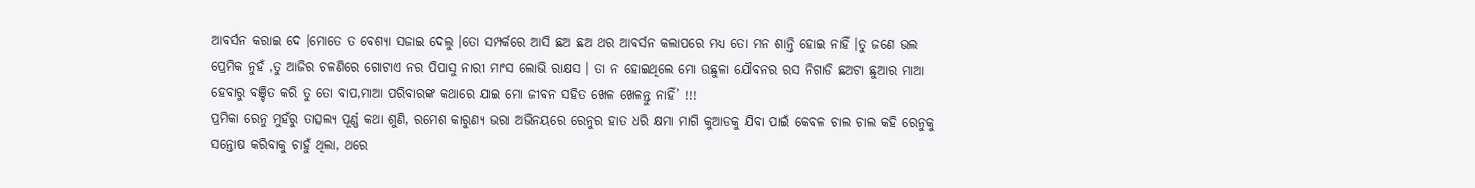ଆବର୍ସନ କରାଇ ଦେ ।ମୋତେ ତ ବେଶ୍ଯା ସଜାଇ ଦେଲୁ ।ତୋ ସମ୍ପର୍କରେ ଆସି ଛଅ ଛଅ ଥର ଆବର୍ସନ କଲାପରେ ମଧ୍ୟ ତୋ ମନ ଶାନ୍ତି ହୋଇ ନାହିଁ ।ତୁ ଜଣେ ଭଲ ପ୍ରେମିକ ନୁହଁ ,ତୁ ଆଜିର ଚଳଣିରେ ଗୋଟାଏ ନର ପିପାସୁ ନାରୀ ମାଂସ ଲୋଭି ରାକ୍ଷସ । ତା ନ ହୋଇଥିଲେ ମୋ ଉଛୁଳା ଯୌବନର ରସ ନିଗାଡି ଛଅଟା ଛୁଆର ମାଆ ହେବାରୁ ବଞ୍ଚିତ କରି ତୁ ତୋ ବାପ,ମାଆ ପରିବାରଙ୍କ କଥାରେ ଯାଇ ମୋ ଜୀବନ ସହିତ ଖେଳ ଖେଳନ୍ତୁ ନାହିଁ’ !!!
ପ୍ରମିକା ରେନୁ ମୁହଁରୁ ତାତ୍ସଲ୍ଯ ପୂର୍ଣ୍ଣ କଥା ଶୁଣି, ରମେଶ କାରୁଣ୍ଯ ଭରା ଅଭିନୟରେ ରେନୁର ହାତ ଧରି କ୍ଷମା ମାଗି କୁଆଡକୁ ଯିବା ପାଇଁ କେବଳ ଚାଲ ଚାଲ କହି ରେନୁକୁ ସନ୍ତୋଷ କରିବାକୁ ଚାହୁଁ ଥିଲା, ଥରେ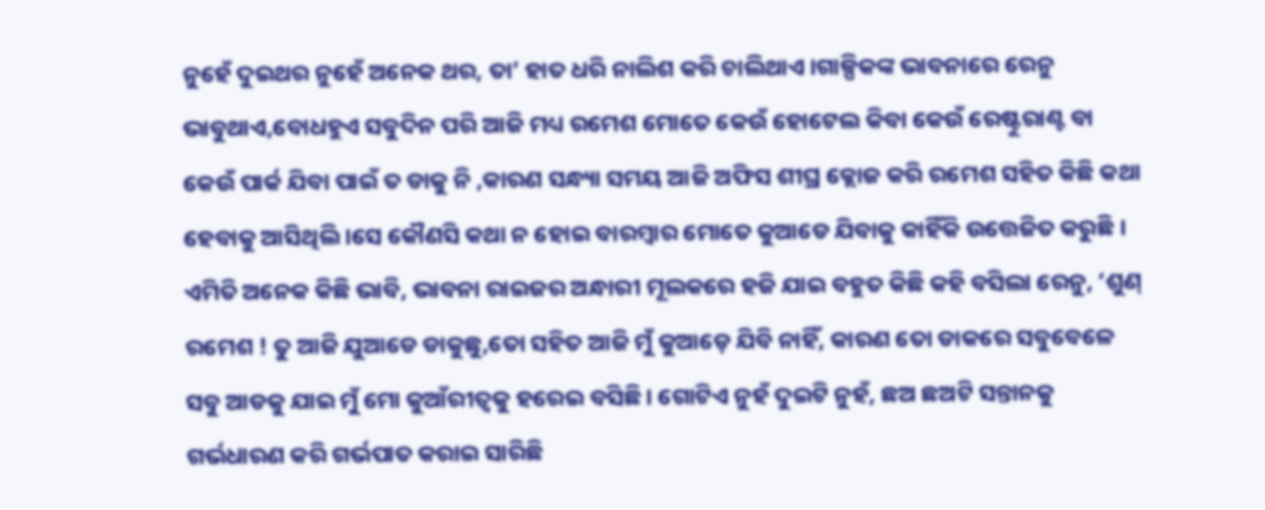ନୁହେଁ ଦୁଇଥର ନୁହେଁ ଅନେକ ଥର, ତା’ ହାତ ଧରି ନାଲିଶ କରି ଚାଲିଥାଏ ।ଗାଳ୍ପିକଙ୍କ ଭାବନାରେ ରେନୁ ଭାବୁଥାଏ,ବୋଧହୁଏ ସବୁଦିନ ପରି ଆଜି ମଧ୍ୟ ରମେଶ ମୋତେ କେଉଁ ହୋଟେଲ କିବା କେଉଁ ରେଷ୍ଟୁରାଣ୍ଟ ବା କେଉଁ ପାର୍କ ଯିବା ପାଇଁ ତ ଡାକୁ ନି ,କାରଣ ସନ୍ଧ୍ୟା ସମୟ ଆଜି ଅଫିସ ଶୀଘ୍ର କ୍ଲୋଜ କରି ରମେଶ ସହିତ କିଛି କଥା ହେବାକୁ ଆସିଥିଲି ।ସେ କୌଣସି କଥା ନ ହୋଇ ବାରମ୍ବାର ମୋତେ କୁଆଡେ ଯିବାକୁ କାହିଁକି ଉତ୍ତେଜିତ କରୁଛି ।
ଏମିତି ଅନେକ କିଛି ଭାବି, ଭାବନା ରାଇଜର ଅନ୍ଧାରୀ ମୂଲକରେ ହଜି ଯାଇ ବହୁତ କିଛି କହି ବସିଲା ରେନୁ, ‘ଶୁଣ୍ ରମେଶ ! ତୁ ଆଜି ଯୁଆଡେ ଡାକୁଛୁ,ତୋ ସହିତ ଆଜି ମୁଁ କୁଆଡ଼େ ଯିବି ନାହିଁ, କାରଣ ତୋ ଡାକରେ ସବୁବେଳେ ସବୁ ଆଡକୁ ଯାଇ ମୁଁ ମୋ କୁଆଁରୀତ୍ବକୁ ହରେଇ ବସିଛି। ଗୋଟିଏ ନୁହଁ ଦୁଇଟି ନୁହଁ, ଛଅ ଛଅଟି ସନ୍ତାନକୁ ଗର୍ଭଧାରଣ କରି ଗର୍ଭପାତ କରାଇ ସାରିଛି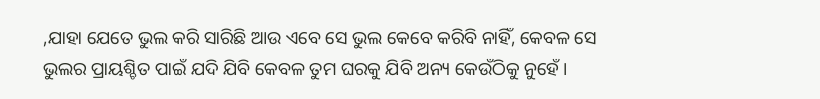,ଯାହା ଯେତେ ଭୁଲ କରି ସାରିଛି ଆଉ ଏବେ ସେ ଭୁଲ କେବେ କରିବି ନାହିଁ, କେବଳ ସେ ଭୁଲର ପ୍ରାୟଶ୍ଚିତ ପାଇଁ ଯଦି ଯିବି କେବଳ ତୁମ ଘରକୁ ଯିବି ଅନ୍ୟ କେଉଁଠିକୁ ନୁହେଁ ।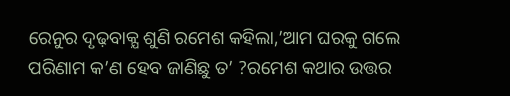ରେନୁର ଦୃଢ଼ବାକ୍ଯ ଶୁଣି ରମେଶ କହିଲା,’ଆମ ଘରକୁ ଗଲେ ପରିଣାମ କ’ଣ ହେବ ଜାଣିଛୁ ତ’ ?ରମେଶ କଥାର ଉତ୍ତର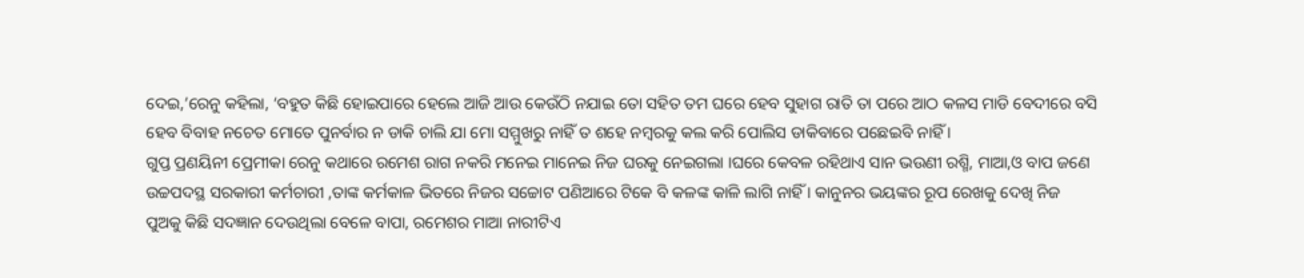ଦେଇ,’ରେନୁ କହିଲା, ‘ବହୁତ କିଛି ହୋଇପାରେ ହେଲେ ଆଜି ଆଉ କେଉଁଠି ନଯାଇ ତୋ ସହିତ ତମ ଘରେ ହେବ ସୁହାଗ ରାତି ତା ପରେ ଆଠ କଳସ ମାଡି ବେଦୀରେ ବସି ହେବ ବିବାହ ନଚେତ ମୋତେ ପୁନର୍ବାର ନ ଡାକି ଚାଲି ଯା ମୋ ସମ୍ମୁଖରୁ ନାହିଁ ତ ଶହେ ନମ୍ବରକୁ କଲ କରି ପୋଲିସ ଡାକିବାରେ ପଛେଇବି ନାହିଁ ।
ଗୁପ୍ତ ପ୍ରଣୟିନୀ ପ୍ରେମୀକା ରେନୁ କଥାରେ ରମେଶ ରାଗ ନକରି ମନେଇ ମାନେଇ ନିଜ ଘରକୁ ନେଇଗଲା ।ଘରେ କେବଳ ରହିଥାଏ ସାନ ଭଉଣୀ ରଶ୍ମି, ମାଆ,ଓ ବାପ ଜଣେ ଉଚ୍ଚପଦସ୍ଥ ସରକାରୀ କର୍ମଚାରୀ ,ତାଙ୍କ କର୍ମକାଳ ଭିତରେ ନିଜର ସଚ୍ଚୋଟ ପଣିଆରେ ଟିକେ ବି କଳଙ୍କ କାଳି ଲାଗି ନାହିଁ । କାନୁନର ଭୟଙ୍କର ରୂପ ରେଖକୁ ଦେଖି ନିଜ ପୁଅକୁ କିଛି ସଦଜ୍ଞାନ ଦେଉଥିଲା ବେଳେ ବାପା, ରମେଶର ମାଆ ନାରୀଟିଏ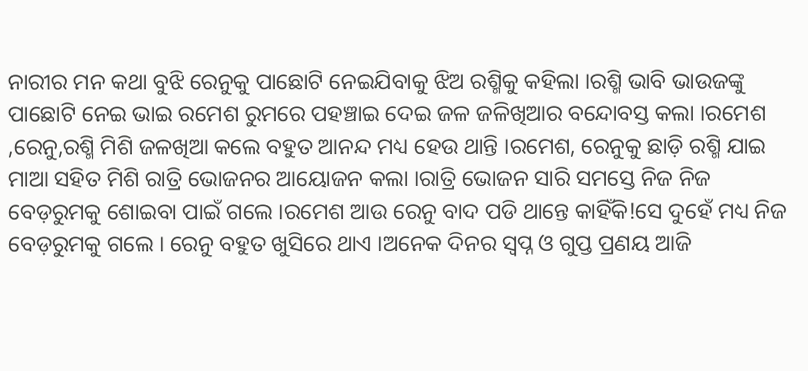ନାରୀର ମନ କଥା ବୁଝି ରେନୁକୁ ପାଛୋଟି ନେଇଯିବାକୁ ଝିଅ ରଶ୍ମିକୁ କହିଲା ।ରଶ୍ମି ଭାବି ଭାଉଜଙ୍କୁ ପାଛୋଟି ନେଇ ଭାଇ ରମେଶ ରୁମରେ ପହଞ୍ଚାଇ ଦେଇ ଜଳ ଜଳିଖିଆର ବନ୍ଦୋବସ୍ତ କଲା ।ରମେଶ ,ରେନୁ,ରଶ୍ମି ମିଶି ଜଳଖିଆ କଲେ ବହୁତ ଆନନ୍ଦ ମଧ୍ୟ ହେଉ ଥାନ୍ତି ।ରମେଶ, ରେନୁକୁ ଛାଡ଼ି ରଶ୍ମି ଯାଇ ମାଆ ସହିତ ମିଶି ରାତ୍ରି ଭୋଜନର ଆୟୋଜନ କଲା ।ରାତ୍ରି ଭୋଜନ ସାରି ସମସ୍ତେ ନିଜ ନିଜ ବେଡ଼ରୁମକୁ ଶୋଇବା ପାଇଁ ଗଲେ ।ରମେଶ ଆଉ ରେନୁ ବାଦ ପଡି ଥାନ୍ତେ କାହିଁକି!ସେ ଦୁହେଁ ମଧ୍ୟ ନିଜ ବେଡ଼ରୁମକୁ ଗଲେ । ରେନୁ ବହୁତ ଖୁସିରେ ଥାଏ ।ଅନେକ ଦିନର ସ୍ବପ୍ନ ଓ ଗୁପ୍ତ ପ୍ରଣୟ ଆଜି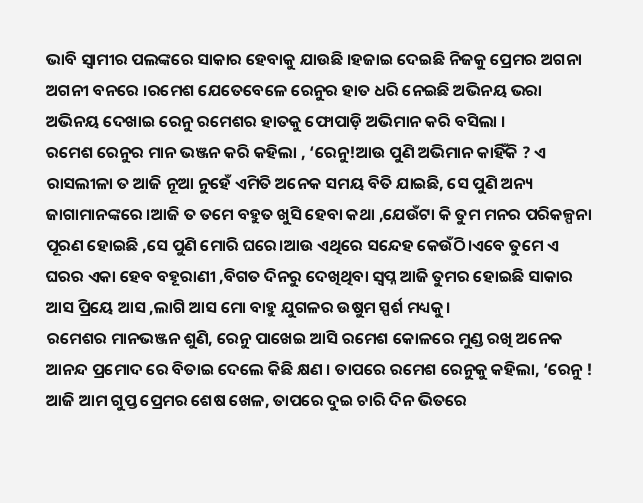ଭାବି ସ୍ବାମୀର ପଲଙ୍କରେ ସାକାର ହେବାକୁ ଯାଉଛି ।ହଜାଇ ଦେଇଛି ନିଜକୁ ପ୍ରେମର ଅଗନା ଅଗନୀ ବନରେ ।ରମେଶ ଯେତେବେଳେ ରେନୁର ହାତ ଧରି ନେଇଛି ଅଭିନୟ ଭରା ଅଭିନୟ ଦେଖାଇ ରେନୁ ରମେଶର ହାତକୁ ଫୋପାଡ଼ି ଅଭିମାନ କରି ବସିଲା ।
ରମେଶ ରେନୁର ମାନ ଭଞ୍ଜନ କରି କହିଲା , ‘ରେନୁ!ଆଉ ପୁଣି ଅଭିମାନ କାହିଁକି ? ଏ ରାସଲୀଳା ତ ଆଜି ନୂଆ ନୁହେଁ ଏମିତି ଅନେକ ସମୟ ବିତି ଯାଇଛି, ସେ ପୁଣି ଅନ୍ୟ ଜାଗାମାନଙ୍କରେ ।ଆଜି ତ ତମେ ବହୁତ ଖୁସି ହେବା କଥା ,ଯେଉଁଟା କି ତୁମ ମନର ପରିକଳ୍ପନା ପୂରଣ ହୋଇଛି ,ସେ ପୁଣି ମୋରି ଘରେ।ଆଉ ଏଥିରେ ସନ୍ଦେହ କେଉଁଠି।ଏବେ ତୁମେ ଏ ଘରର ଏକା ହେବ ବହୂରାଣୀ ,ବିଗତ ଦିନରୁ ଦେଖିଥିବା ସ୍ବପ୍ନ ଆଜି ତୁମର ହୋଇଛି ସାକାର ଆସ ପ୍ରିୟେ ଆସ ,ଲାଗି ଆସ ମୋ ବାହୁ ଯୁଗଳର ଉଷୁମ ସ୍ପର୍ଶ ମଧ୍ୟକୁ।
ରମେଶର ମାନଭଞ୍ଜନ ଶୁଣି, ରେନୁ ପାଖେଇ ଆସି ରମେଶ କୋଳରେ ମୁଣ୍ଡ ରଖି ଅନେକ ଆନନ୍ଦ ପ୍ରମୋଦ ରେ ବିତାଇ ଦେଲେ କିଛି କ୍ଷଣ । ତାପରେ ରମେଶ ରେନୁକୁ କହିଲା, ‘ରେନୁ ! ଆଜି ଆମ ଗୁପ୍ତ ପ୍ରେମର ଶେଷ ଖେଳ, ତାପରେ ଦୁଇ ଚାରି ଦିନ ଭିତରେ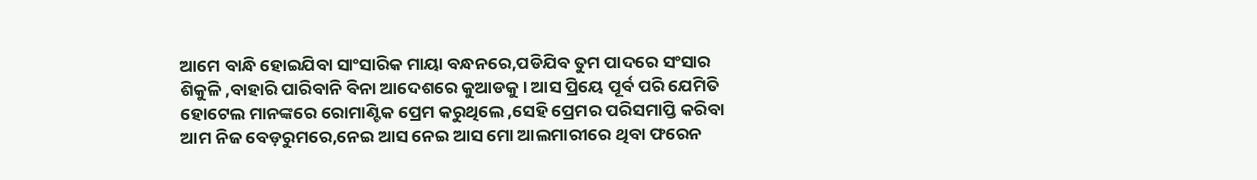ଆମେ ବାନ୍ଧି ହୋଇଯିବା ସାଂସାରିକ ମାୟା ବନ୍ଧନରେ,ପଡିଯିବ ତୁମ ପାଦରେ ସଂସାର ଶିକୁଳି ,ବାହାରି ପାରିବାନି ବିନା ଆଦେଶରେ କୁଆଡକୁ । ଆସ ପ୍ରିୟେ ପୂର୍ବ ପରି ଯେମିତି ହୋଟେଲ ମାନଙ୍କରେ ରୋମାଣ୍ଟିକ ପ୍ରେମ କରୁଥିଲେ ,ସେହି ପ୍ରେମର ପରିସମାପ୍ତି କରିବା ଆମ ନିଜ ବେଡ଼ରୁମରେ,ନେଇ ଆସ ନେଇ ଆସ ମୋ ଆଲମାରୀରେ ଥିବା ଫରେନ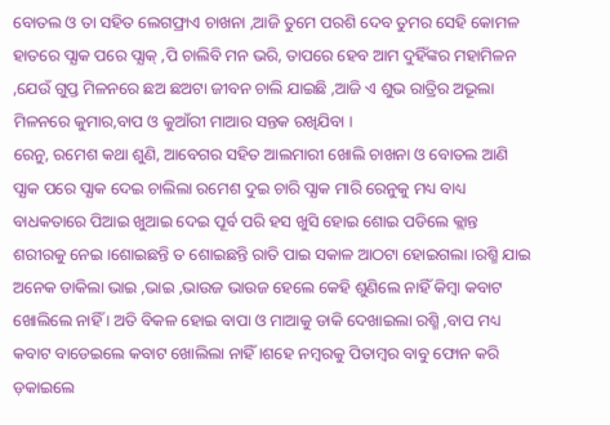ବୋତଲ ଓ ତା ସହିତ ଲେଗଫ୍ରାଏ ଚାଖନା ,ଆଜି ତୁମେ ପରଶି ଦେବ ତୁମର ସେହି କୋମଳ ହାତରେ ପ୍ଯାକ ପରେ ପ୍ଯାକ୍ ,ପି ଚାଲିବି ମନ ଭରି, ତାପରେ ହେବ ଆମ ଦୁହିଁଙ୍କର ମହାମିଳନ ,ଯେଉଁ ଗୁପ୍ତ ମିଳନରେ ଛଅ ଛଅଟା ଜୀବନ ଚାଲି ଯାଇଛି ,ଆଜି ଏ ଶୁଭ ରାତ୍ରିର ଅଭୂଲା ମିଳନରେ କୁମାର,ବାପ ଓ କୁଆଁରୀ ମାଆର ସନ୍ତକ ରଖିଯିବା ।
ରେନୁ, ରମେଶ କଥା ଶୁଣି, ଆବେଗର ସହିତ ଆଲମାରୀ ଖୋଲି ଚାଖନା ଓ ବୋତଲ ଆଣି ପ୍ଯାକ ପରେ ପ୍ଯାକ ଦେଇ ଚାଲିଲା ରମେଶ ଦୁଇ ଚାରି ପ୍ଯାକ ମାରି ରେନୁକୁ ମଧ୍ୟ ବାଧ୍ୟ ବାଧକତାରେ ପିଆଇ ଖୁଆଇ ଦେଇ ପୂର୍ବ ପରି ହସ ଖୁସି ହୋଇ ଶୋଇ ପଡିଲେ କ୍ଲାନ୍ତ ଶରୀରକୁ ନେଇ ।ଶୋଇଛନ୍ତି ତ ଶୋଇଛନ୍ତି ରାତି ପାଇ ସକାଳ ଆଠଟା ହୋଇଗଲା ।ରଶ୍ମି ଯାଇ ଅନେକ ଡାକିଲା ଭାଇ ,ଭାଇ ,ଭାଉଜ ଭାଉଜ ହେଲେ କେହି ଶୁଣିଲେ ନାହିଁ କିମ୍ବା କବାଟ ଖୋଲିଲେ ନାହିଁ । ଅତି ବିକଳ ହୋଇ ବାପା ଓ ମାଆକୁ ଡାକି ଦେଖାଇଲା ରଶ୍ମି ,ବାପ ମଧ୍ୟ କବାଟ ବାଡେଇଲେ କବାଟ ଖୋଲିଲା ନାହିଁ ।ଶହେ ନମ୍ବରକୁ ପିତାମ୍ବର ବାବୁ ଫୋନ କରି ଡ଼କାଇଲେ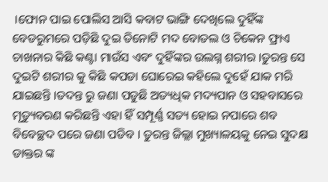।ଫୋନ ପାଇ ପୋଲିସ ଆସି କବାଟ ଭାଙ୍ଗି ଦେଖିଲେ ଦୁହିଁଙ୍କ ବେଡରୁମରେ ପଡ଼ିଛି ଦୁଇ ତିନୋଟି ମଦ ବୋତଲ ଓ ଚିକେନ ଫ୍ରାଏ ଚାଖନାର କିଛି କଣ୍ଟା ମାଉଁସ ଏବଂ ଦୁହିଁଙ୍କର ଉଲଗ୍ନ ଶରୀର ।ତୁରନ୍ତ ସେ ଦୁଇଟି ଶରୀର କୁ କିଛି କପଡା ଘୋରେଇ କହିଲେ ଦୁହେଁ ଯାକ ମରି ଯାଇଛନ୍ତି ।ତଦନ୍ତ ରୁ ଜଣା ପଡୁଛି ଅତ୍ୟଧିକ ମଦ୍ୟପାନ ଓ ସହବାସରେ ମୃତ୍ୟୁବରଣ କରିଛନ୍ତି ଏହା ହିଁ ସମ୍ପୂର୍ଣ୍ଣ ସତ୍ୟ ହୋଇ ନପାରେ ଶବ ବିବେଚ୍ଛଦ ପରେ ଜଣା ପଡିବ । ତୁରନ୍ତ ଜିଲ୍ଲା ମୁଖ୍ୟାଳୟକୁ ନେଇ ସୁଦକ୍ଷ ଡାକ୍ତର ଙ୍କ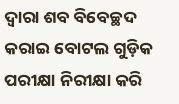ଦ୍ବାରା ଶବ ବିବେଚ୍ଛଦ କରାଇ ବୋଟଲ ଗୁଡ଼ିକ ପରୀକ୍ଷା ନିରୀକ୍ଷା କରି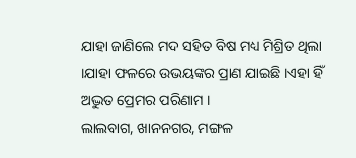ଯାହା ଜାଣିଲେ ମଦ ସହିତ ବିଷ ମଧ୍ୟ ମିଶ୍ରିତ ଥିଲା ।ଯାହା ଫଳରେ ଉଭୟଙ୍କର ପ୍ରାଣ ଯାଇଛି ।ଏହା ହିଁ ଅଦ୍ଭୁତ ପ୍ରେମର ପରିଣାମ ।
ଲାଲବାଗ, ଖାନନଗର, ମଙ୍ଗଳ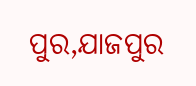ପୁର,ଯାଜପୁର